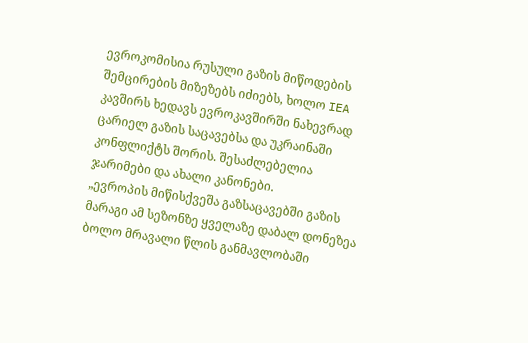ევროკომისია რუსული გაზის მიწოდების შემცირების მიზეზებს იძიებს, ხოლო IEA კავშირს ხედავს ევროკავშირში ნახევრად ცარიელ გაზის საცავებსა და უკრაინაში კონფლიქტს შორის. შესაძლებელია ჯარიმები და ახალი კანონები.
„ევროპის მიწისქვეშა გაზსაცავებში გაზის მარაგი ამ სეზონზე ყველაზე დაბალ დონეზეა ბოლო მრავალი წლის განმავლობაში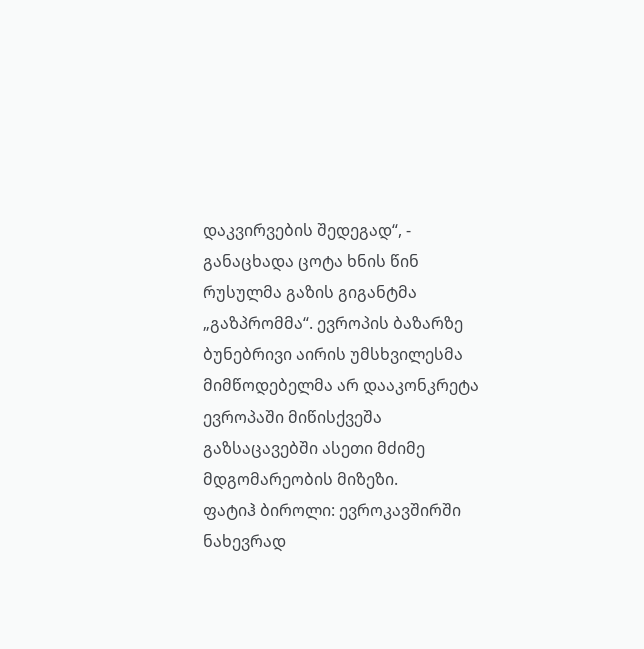დაკვირვების შედეგად“, - განაცხადა ცოტა ხნის წინ რუსულმა გაზის გიგანტმა „გაზპრომმა“. ევროპის ბაზარზე ბუნებრივი აირის უმსხვილესმა მიმწოდებელმა არ დააკონკრეტა ევროპაში მიწისქვეშა გაზსაცავებში ასეთი მძიმე მდგომარეობის მიზეზი.
ფატიჰ ბიროლი: ევროკავშირში ნახევრად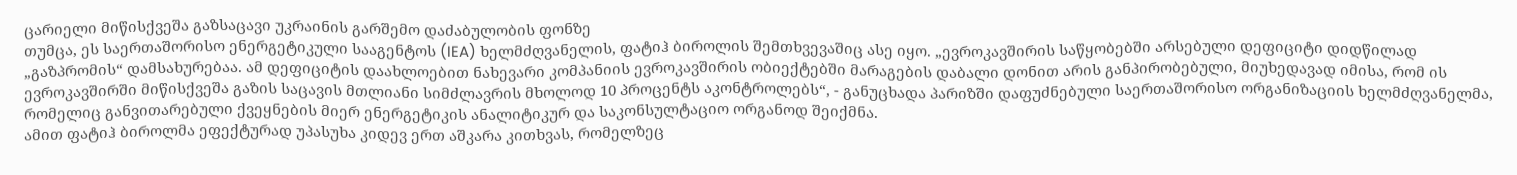ცარიელი მიწისქვეშა გაზსაცავი უკრაინის გარშემო დაძაბულობის ფონზე
თუმცა, ეს საერთაშორისო ენერგეტიკული სააგენტოს (IEA) ხელმძღვანელის, ფატიჰ ბიროლის შემთხვევაშიც ასე იყო. „ევროკავშირის საწყობებში არსებული დეფიციტი დიდწილად „გაზპრომის“ დამსახურებაა. ამ დეფიციტის დაახლოებით ნახევარი კომპანიის ევროკავშირის ობიექტებში მარაგების დაბალი დონით არის განპირობებული, მიუხედავად იმისა, რომ ის ევროკავშირში მიწისქვეშა გაზის საცავის მთლიანი სიმძლავრის მხოლოდ 10 პროცენტს აკონტროლებს“, - განუცხადა პარიზში დაფუძნებული საერთაშორისო ორგანიზაციის ხელმძღვანელმა, რომელიც განვითარებული ქვეყნების მიერ ენერგეტიკის ანალიტიკურ და საკონსულტაციო ორგანოდ შეიქმნა.
ამით ფატიჰ ბიროლმა ეფექტურად უპასუხა კიდევ ერთ აშკარა კითხვას, რომელზეც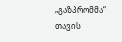„გაზპრომმა“ თავის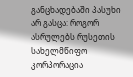განცხადებაში პასუხი არ გასცა: როგორ ასრულებს რუსეთის სახელმწიფო კორპორაცია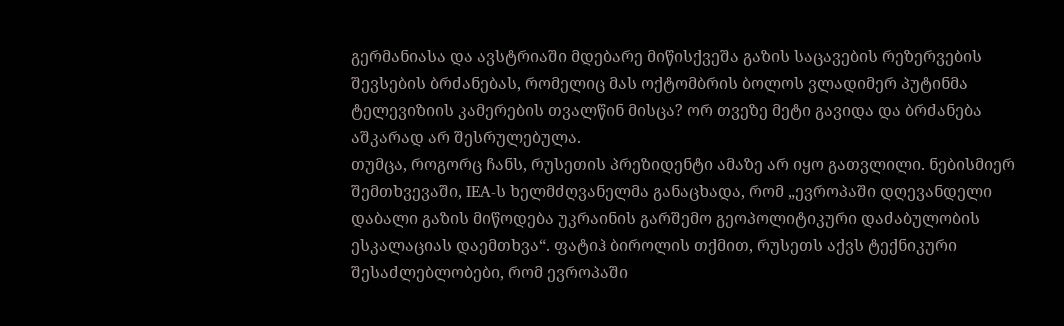გერმანიასა და ავსტრიაში მდებარე მიწისქვეშა გაზის საცავების რეზერვების შევსების ბრძანებას, რომელიც მას ოქტომბრის ბოლოს ვლადიმერ პუტინმა ტელევიზიის კამერების თვალწინ მისცა? ორ თვეზე მეტი გავიდა და ბრძანება აშკარად არ შესრულებულა.
თუმცა, როგორც ჩანს, რუსეთის პრეზიდენტი ამაზე არ იყო გათვლილი. ნებისმიერ შემთხვევაში, IEA-ს ხელმძღვანელმა განაცხადა, რომ „ევროპაში დღევანდელი დაბალი გაზის მიწოდება უკრაინის გარშემო გეოპოლიტიკური დაძაბულობის ესკალაციას დაემთხვა“. ფატიჰ ბიროლის თქმით, რუსეთს აქვს ტექნიკური შესაძლებლობები, რომ ევროპაში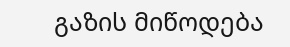გაზის მიწოდება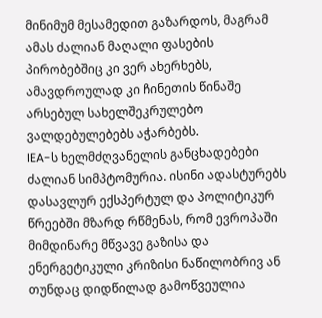მინიმუმ მესამედით გაზარდოს, მაგრამ ამას ძალიან მაღალი ფასების პირობებშიც კი ვერ ახერხებს, ამავდროულად კი ჩინეთის წინაშე არსებულ სახელშეკრულებო ვალდებულებებს აჭარბებს.
IEA-ს ხელმძღვანელის განცხადებები ძალიან სიმპტომურია. ისინი ადასტურებს დასავლურ ექსპერტულ და პოლიტიკურ წრეებში მზარდ რწმენას, რომ ევროპაში მიმდინარე მწვავე გაზისა და ენერგეტიკული კრიზისი ნაწილობრივ ან თუნდაც დიდწილად გამოწვეულია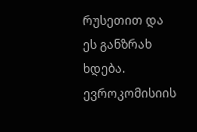რუსეთით და ეს განზრახ ხდება.
ევროკომისიის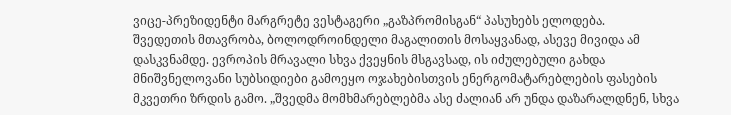ვიცე-პრეზიდენტი მარგრეტე ვესტაგერი „გაზპრომისგან“ პასუხებს ელოდება.
შვედეთის მთავრობა, ბოლოდროინდელი მაგალითის მოსაყვანად, ასევე მივიდა ამ დასკვნამდე. ევროპის მრავალი სხვა ქვეყნის მსგავსად, ის იძულებული გახდა მნიშვნელოვანი სუბსიდიები გამოეყო ოჯახებისთვის ენერგომატარებლების ფასების მკვეთრი ზრდის გამო. „შვედმა მომხმარებლებმა ასე ძალიან არ უნდა დაზარალდნენ, სხვა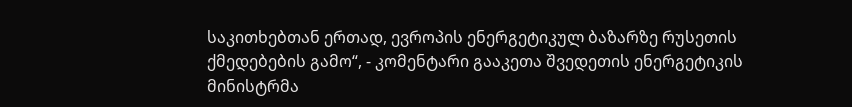საკითხებთან ერთად, ევროპის ენერგეტიკულ ბაზარზე რუსეთის ქმედებების გამო“, - კომენტარი გააკეთა შვედეთის ენერგეტიკის მინისტრმა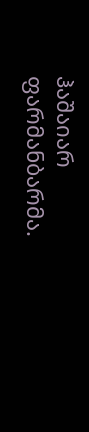ჰაშაიარ ფარმანბარმა.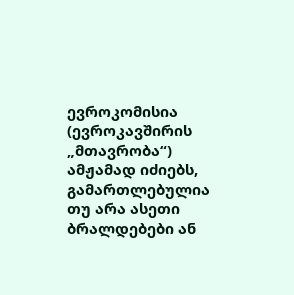ევროკომისია (ევროკავშირის „მთავრობა“) ამჟამად იძიებს, გამართლებულია თუ არა ასეთი ბრალდებები ან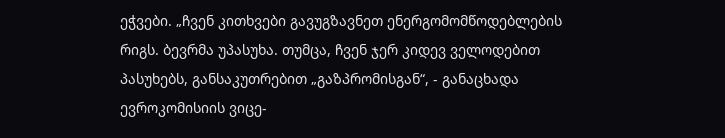ეჭვები. „ჩვენ კითხვები გავუგზავნეთ ენერგომომწოდებლების რიგს. ბევრმა უპასუხა. თუმცა, ჩვენ ჯერ კიდევ ველოდებით პასუხებს, განსაკუთრებით „გაზპრომისგან“, - განაცხადა ევროკომისიის ვიცე-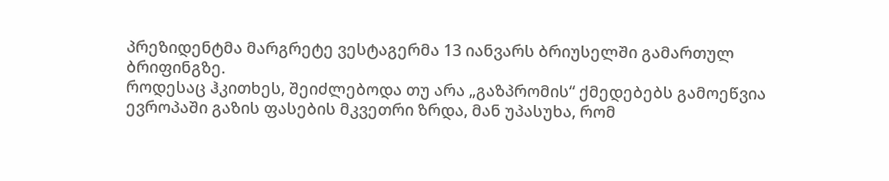პრეზიდენტმა მარგრეტე ვესტაგერმა 13 იანვარს ბრიუსელში გამართულ ბრიფინგზე.
როდესაც ჰკითხეს, შეიძლებოდა თუ არა „გაზპრომის“ ქმედებებს გამოეწვია ევროპაში გაზის ფასების მკვეთრი ზრდა, მან უპასუხა, რომ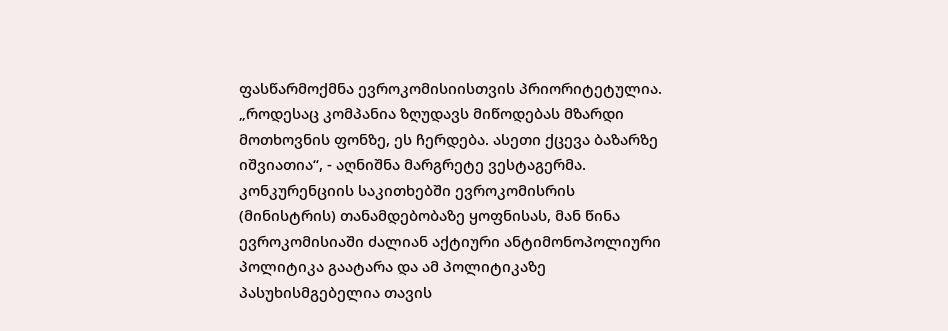ფასწარმოქმნა ევროკომისიისთვის პრიორიტეტულია. „როდესაც კომპანია ზღუდავს მიწოდებას მზარდი მოთხოვნის ფონზე, ეს ჩერდება. ასეთი ქცევა ბაზარზე იშვიათია“, - აღნიშნა მარგრეტე ვესტაგერმა. კონკურენციის საკითხებში ევროკომისრის (მინისტრის) თანამდებობაზე ყოფნისას, მან წინა ევროკომისიაში ძალიან აქტიური ანტიმონოპოლიური პოლიტიკა გაატარა და ამ პოლიტიკაზე პასუხისმგებელია თავის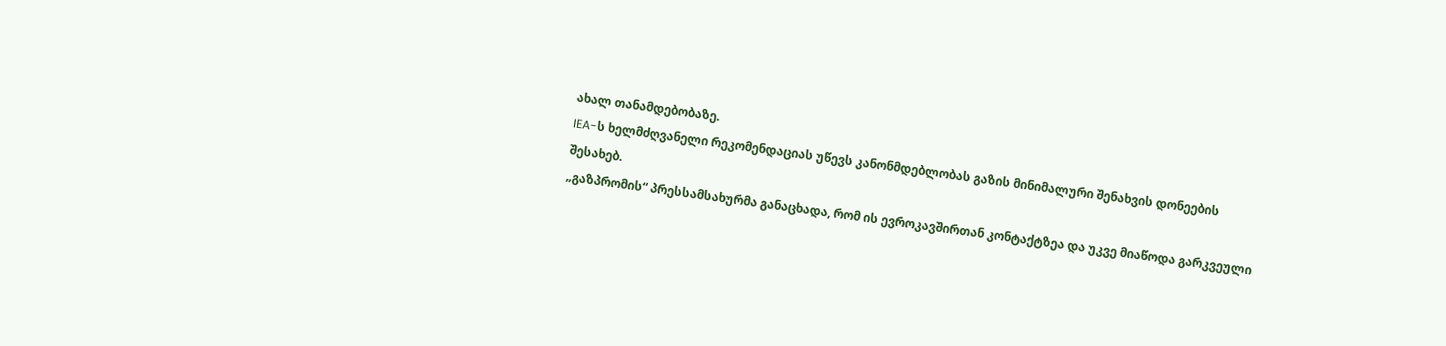ახალ თანამდებობაზე.
IEA-ს ხელმძღვანელი რეკომენდაციას უწევს კანონმდებლობას გაზის მინიმალური შენახვის დონეების შესახებ.
„გაზპრომის“ პრესსამსახურმა განაცხადა, რომ ის ევროკავშირთან კონტაქტზეა და უკვე მიაწოდა გარკვეული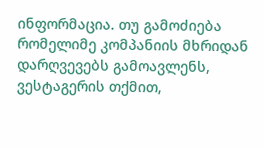ინფორმაცია. თუ გამოძიება რომელიმე კომპანიის მხრიდან დარღვევებს გამოავლენს, ვესტაგერის თქმით,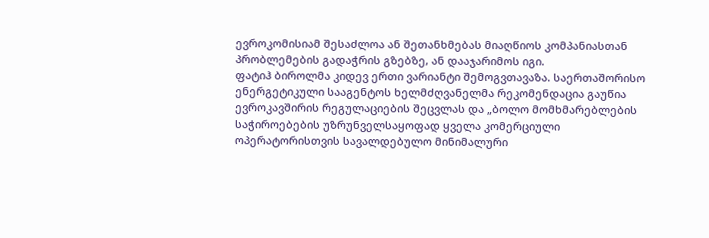ევროკომისიამ შესაძლოა ან შეთანხმებას მიაღწიოს კომპანიასთან პრობლემების გადაჭრის გზებზე, ან დააჯარიმოს იგი.
ფატიჰ ბიროლმა კიდევ ერთი ვარიანტი შემოგვთავაზა. საერთაშორისო ენერგეტიკული სააგენტოს ხელმძღვანელმა რეკომენდაცია გაუწია ევროკავშირის რეგულაციების შეცვლას და „ბოლო მომხმარებლების საჭიროებების უზრუნველსაყოფად ყველა კომერციული ოპერატორისთვის სავალდებულო მინიმალური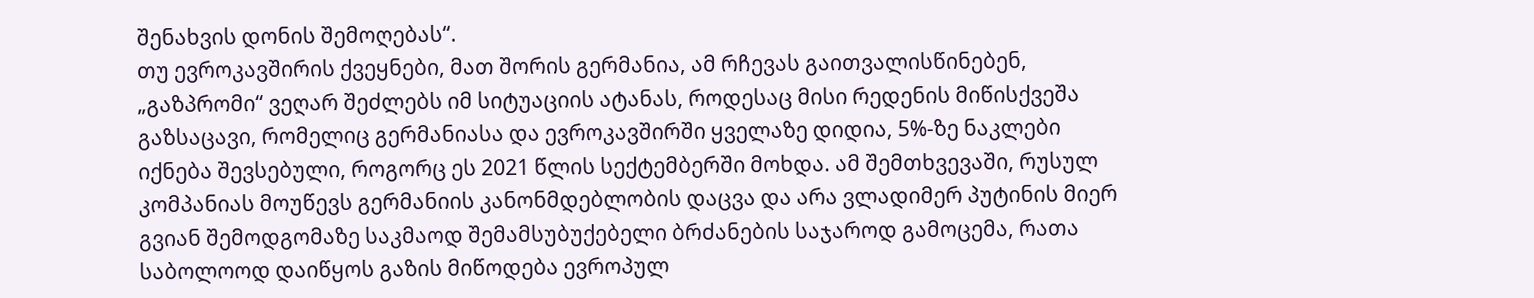შენახვის დონის შემოღებას“.
თუ ევროკავშირის ქვეყნები, მათ შორის გერმანია, ამ რჩევას გაითვალისწინებენ, „გაზპრომი“ ვეღარ შეძლებს იმ სიტუაციის ატანას, როდესაც მისი რედენის მიწისქვეშა გაზსაცავი, რომელიც გერმანიასა და ევროკავშირში ყველაზე დიდია, 5%-ზე ნაკლები იქნება შევსებული, როგორც ეს 2021 წლის სექტემბერში მოხდა. ამ შემთხვევაში, რუსულ კომპანიას მოუწევს გერმანიის კანონმდებლობის დაცვა და არა ვლადიმერ პუტინის მიერ გვიან შემოდგომაზე საკმაოდ შემამსუბუქებელი ბრძანების საჯაროდ გამოცემა, რათა საბოლოოდ დაიწყოს გაზის მიწოდება ევროპულ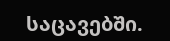საცავებში.